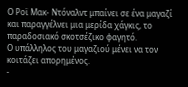Ο Ροϊ Μακ- Ντόναλντ μπαίνει σε ένα μαγαζί και παραγγέλνει μια μερίδα χάγκις, το παραδοσιακό σκοτσέζικο φαγητό.
Ο υπάλληλος του μαγαζιού μένει να τον κοιτάζει απορημένος.
-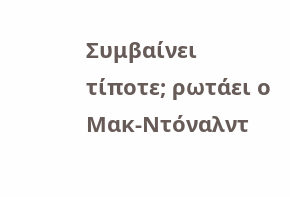Συμβαίνει τίποτε; ρωτάει ο Μακ-Ντόναλντ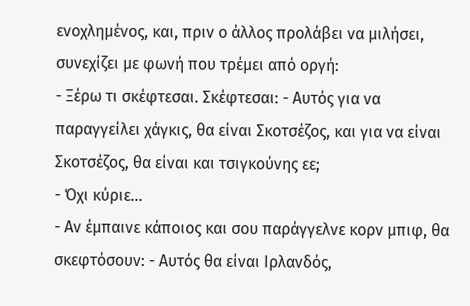ενοχλημένος, και, πριν ο άλλος προλάβει να μιλήσει, συνεχίζει με φωνή που τρέμει από οργή:
- Ξέρω τι σκέφτεσαι. Σκέφτεσαι: - Αυτός για να παραγγείλει χάγκις, θα είναι Σκοτσέζος, και για να είναι Σκοτσέζος, θα είναι και τσιγκούνης εε;
- Όχι κύριε...
- Αν έμπαινε κάποιος και σου παράγγελνε κορν μπιφ, θα σκεφτόσουν: - Αυτός θα είναι Ιρλανδός,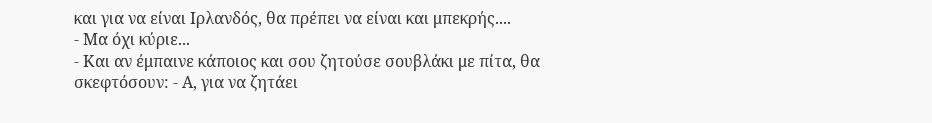και για να είναι Ιρλανδός, θα πρέπει να είναι και μπεκρής....
- Μα όχι κύριε...
- Και αν έμπαινε κάποιος και σου ζητούσε σουβλάκι με πίτα, θα σκεφτόσουν: - Α, για να ζητάει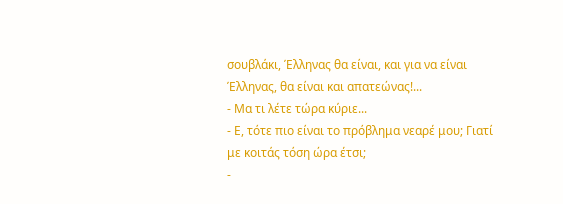σουβλάκι, Έλληνας θα είναι, και για να είναι Έλληνας, θα είναι και απατεώνας!...
- Μα τι λέτε τώρα κύριε...
- Ε, τότε πιο είναι το πρόβλημα νεαρέ μου; Γιατί με κοιτάς τόση ώρα έτσι;
-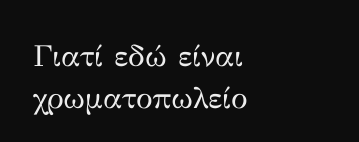Γιατί εδώ είναι χρωματοπωλείο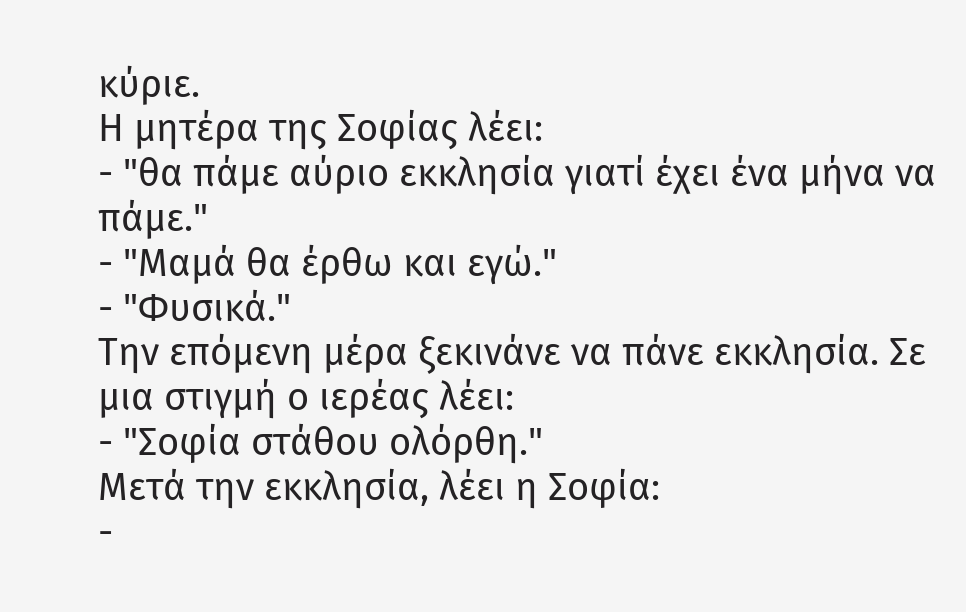κύριε.
Η μητέρα της Σοφίας λέει:
- "θα πάμε αύριο εκκλησία γιατί έχει ένα μήνα να πάμε."
- "Μαμά θα έρθω και εγώ."
- "Φυσικά."
Την επόμενη μέρα ξεκινάνε να πάνε εκκλησία. Σε μια στιγμή ο ιερέας λέει:
- "Σοφία στάθου ολόρθη."
Μετά την εκκλησία, λέει η Σοφία:
-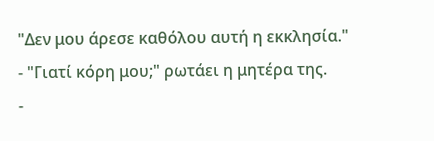"Δεν μου άρεσε καθόλου αυτή η εκκλησία."
- "Γιατί κόρη μου;" ρωτάει η μητέρα της.
-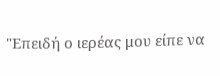"Επειδή ο ιερέας μου είπε να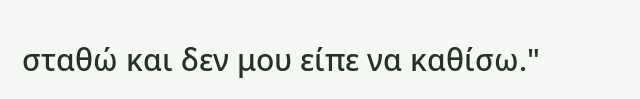σταθώ και δεν μου είπε να καθίσω."